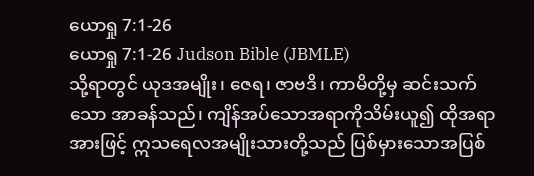ယောရှု 7:1-26
ယောရှု 7:1-26 Judson Bible (JBMLE)
သို့ရာတွင် ယုဒအမျိုး၊ ဇေရ၊ ဇာဗဒိ၊ ကာမိတို့မှ ဆင်းသက်သော အာခန်သည်၊ ကျိန်အပ်သောအရာကိုသိမ်းယူ၍ ထိုအရာအားဖြင့် ဣသရေလအမျိုးသားတို့သည် ပြစ်မှားသောအပြစ်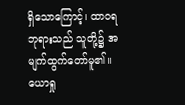ရှိသောကြောင့်၊ ထာဝရဘုရားသည် သူတို့၌ အမျက်ထွက်တော်မူ၏။ ယောရှု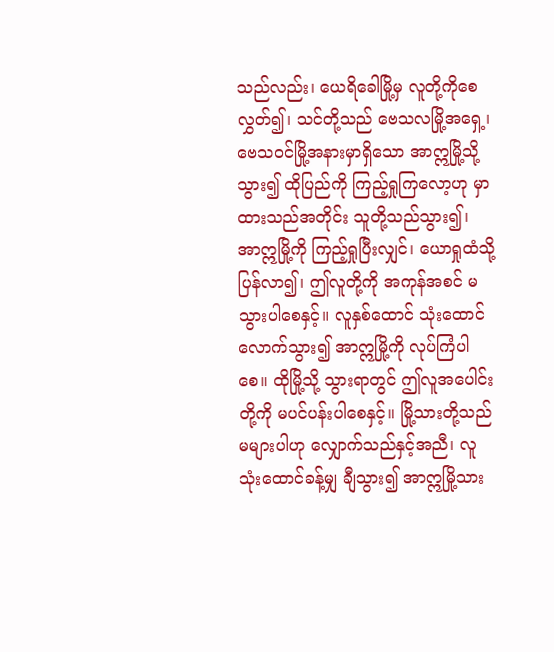သည်လည်း၊ ယေရိခေါမြို့မှ လူတို့ကိုစေလွှတ်၍၊ သင်တို့သည် ဗေသလမြို့အရှေ့၊ ဗေသဝင်မြို့အနားမှာရှိသော အာဣမြို့သို့သွား၍ ထိုပြည်ကို ကြည့်ရှုကြလော့ဟု မှာထားသည်အတိုင်း သူတို့သည်သွား၍၊ အာဣမြို့ကို ကြည့်ရှုပြီးလျှင်၊ ယောရှုထံသို့ ပြန်လာ၍၊ ဤလူတို့ကို အကုန်အစင် မသွားပါစေနှင့်။ လူနှစ်ထောင် သုံးထောင်လောက်သွား၍ အာဣမြို့ကို လုပ်ကြံပါစေ။ ထိုမြို့သို့ သွားရာတွင် ဤလူအပေါင်းတို့ကို မပင်ပန်းပါစေနှင့်။ မြို့သားတို့သည်မများပါဟု လျှောက်သည်နှင့်အညီ၊ လူသုံးထောင်ခန့်မျှ ချီသွား၍ အာဣမြို့သား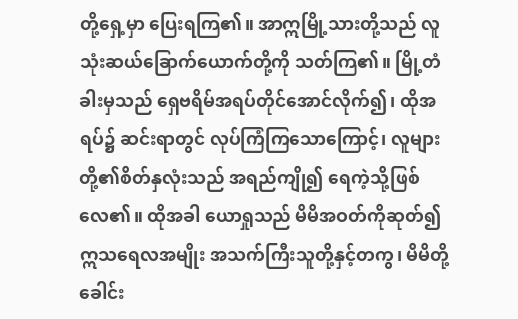တို့ရှေ့မှာ ပြေးရကြ၏။ အာဣမြို့သားတို့သည် လူသုံးဆယ်ခြောက်ယောက်တို့ကို သတ်ကြ၏။ မြို့တံခါးမှသည် ရှေဗရိမ်အရပ်တိုင်အောင်လိုက်၍၊ ထိုအရပ်၌ ဆင်းရာတွင် လုပ်ကြံကြသောကြောင့်၊ လူများတို့၏စိတ်နှလုံးသည် အရည်ကျို၍ ရေကဲ့သို့ဖြစ်လေ၏။ ထိုအခါ ယောရှုသည် မိမိအဝတ်ကိုဆုတ်၍ ဣသရေလအမျိုး အသက်ကြီးသူတို့နှင့်တကွ၊ မိမိတို့ခေါင်း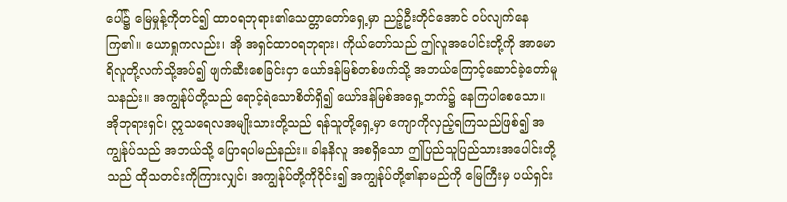ပေါ်၌ မြေမှုန့်ကိုတင်၍ ထာဝရဘုရား၏သေတ္တာတော်ရှေ့မှာ ညဉ့်ဦးတိုင်အောင် ဝပ်လျက်နေကြ၏။ ယောရှုကလည်း၊ အို အရှင်ထာဝရဘုရား၊ ကိုယ်တော်သည် ဤလူအပေါင်းတို့ကို အာမောရိလူတို့လက်သို့အပ်၍ ဖျက်ဆီးစေခြင်းငှာ ယော်ဒန်မြစ်တစ်ဖက်သို့ အဘယ်ကြောင့်ဆောင်ခဲ့တော်မူသနည်း။ အကျွန်ုပ်တို့သည် ရောင့်ရဲသောစိတ်ရှိ၍ ယော်ဒန်မြစ်အရှေ့ဘက်၌ နေကြပါစေသော။ အိုဘုရားရှင်၊ ဣသရေလအမျိုးသားတို့သည် ရန်သူတို့ရှေ့မှာ ကျောကိုလှည့်ရကြသည်ဖြစ်၍ အကျွန်ုပ်သည် အဘယ်သို့ ပြောရပါမည်နည်း။ ခါနနိလူ အစရှိသော ဤပြည်သူပြည်သားအပေါင်းတို့သည် ထိုသတင်းကိုကြားလျှင်၊ အကျွန်ုပ်တို့ကိုဝိုင်း၍ အကျွန်ုပ်တို့၏နာမည်ကို မြေကြီးမှ ပယ်ရှင်း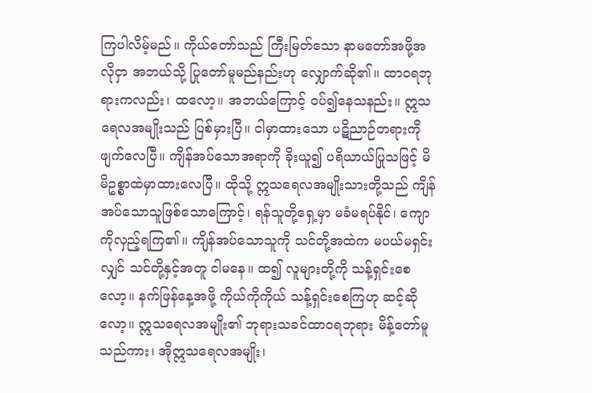ကြပါလိမ့်မည်။ ကိုယ်တော်သည် ကြီးမြတ်သော နာမတော်အဖို့အလိုငှာ အဘယ်သို့ ပြုတော်မူမည်နည်းဟု လျှောက်ဆို၏။ ထာဝရဘုရားကလည်း၊ ထလော့။ အဘယ်ကြောင့် ဝပ်၍နေသနည်း။ ဣသရေလအမျိုးသည် ပြစ်မှားပြီ။ ငါမှာထားသော ပဋိညာဉ်တရားကို ဖျက်လေပြီ။ ကျိန်အပ်သောအရာကို ခိုးယူ၍ ပရိယာယ်ပြုသဖြင့် မိမိဥစ္စာထဲမှာထားလေပြီ။ ထိုသို့ ဣသရေလအမျိုးသားတို့သည် ကျိန်အပ်သောသူဖြစ်သောကြောင့်၊ ရန်သူတို့ရှေ့မှာ မခံမရပ်နိုင်၊ ကျောကိုလှည့်ရကြ၏။ ကျိန်အပ်သောသူကို သင်တို့အထဲက မပယ်မရှင်းလျှင် သင်တို့နှင့်အတူ ငါမနေ။ ထ၍ လူများတို့ကို သန့်ရှင်းစေလော့။ နက်ဖြန်နေ့အဖို့ ကိုယ်ကိုကိုယ် သန့်ရှင်းစေကြဟု ဆင့်ဆိုလော့။ ဣသရေလအမျိုး၏ ဘုရားသခင်ထာဝရဘုရား မိန့်တော်မူသည်ကား၊ အိုဣသရေလအမျိုး၊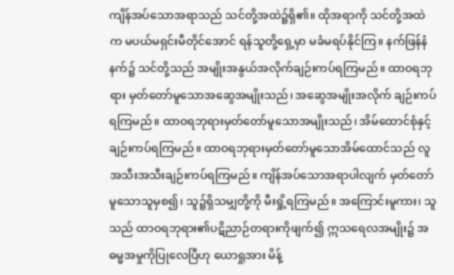ကျိန်အပ်သောအရာသည် သင်တို့အထဲ၌ရှိ၏။ ထိုအရာကို သင်တို့အထဲက မပယ်မရှင်းမီတိုင်အောင် ရန်သူတို့ရှေ့မှာ မခံမရပ်နိုင်ကြ။ နက်ဖြန်နံနက်၌ သင်တို့သည် အမျိုးအနွယ်အလိုက်ချဉ်းကပ်ရကြမည်။ ထာဝရဘုရား မှတ်တော်မူသောအဆွေအမျိုးသည်၊ အဆွေအမျိုးအလိုက် ချဉ်းကပ်ရကြမည်။ ထာဝရဘုရားမှတ်တော်မူသောအမျိုးသည်၊ အိမ်ထောင်စုံနှင့် ချဉ်းကပ်ရကြမည်။ ထာဝရဘုရားမှတ်တော်မူသောအိမ်ထောင်သည် လူအသီးအသီးချဉ်းကပ်ရကြမည်။ ကျိန်အပ်သောအရာပါလျက် မှတ်တော်မူသောသူမှစ၍၊ သူ၌ရှိသမျှတို့ကို မီးရှို့ရကြမည်။ အကြောင်းမူကား၊ သူသည် ထာဝရဘုရား၏ပဋိညာဉ်တရားကိုဖျက်၍ ဣသရေလအမျိုး၌ အဓမ္မအမှုကိုပြုလေပြီဟု ယောရှုအား မိန့်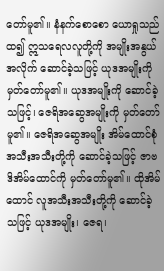တော်မူ၏။ နံနက်စောစော ယောရှုသည်ထ၍ ဣသရေလလူတို့ကို အမျိုးအနွယ်အလိုက် ဆောင်ခဲ့သဖြင့် ယုဒအမျိုးကို မှတ်တော်မူ၏။ ယုဒအမျိုးကို ဆောင်ခဲ့သဖြင့်၊ ဇေရိအဆွေအမျိုးကို မှတ်တော်မူ၏။ ဇေရိအဆွေအမျိုး အိမ်ထောင်စုံ အသီးအသီးတို့ကို ဆောင်ခဲ့သဖြင့် ဇာဗဒိအိမ်ထောင်ကို မှတ်တော်မူ၏။ ထိုအိမ်ထောင် လူအသီးအသီးတို့ကို ဆောင်ခဲ့သဖြင့် ယုဒအမျိုး၊ ဇေရ၊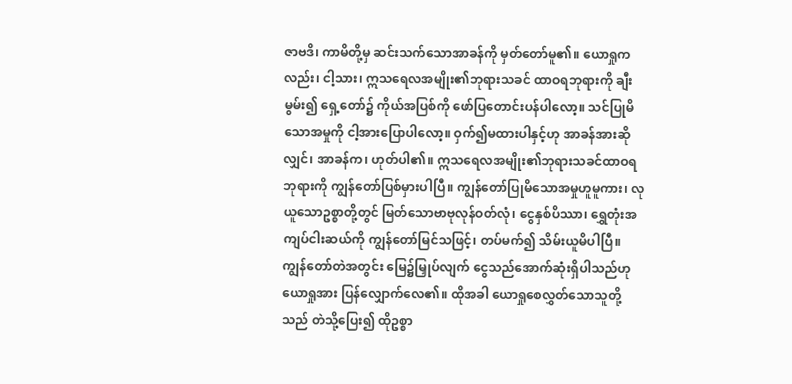ဇာဗဒိ၊ ကာမိတို့မှ ဆင်းသက်သောအာခန်ကို မှတ်တော်မူ၏။ ယောရှုကလည်း၊ ငါ့သား၊ ဣသရေလအမျိုး၏ဘုရားသခင် ထာဝရဘုရားကို ချီးမွမ်း၍ ရှေ့တော်၌ ကိုယ်အပြစ်ကို ဖော်ပြတောင်းပန်ပါလော့။ သင်ပြုမိသောအမှုကို ငါ့အားပြောပါလော့။ ဝှက်၍မထားပါနှင့်ဟု အာခန်အားဆိုလျှင်၊ အာခန်က၊ ဟုတ်ပါ၏။ ဣသရေလအမျိုး၏ဘုရားသခင်ထာဝရဘုရားကို ကျွန်တော်ပြစ်မှားပါပြီ။ ကျွန်တော်ပြုမိသောအမှုဟူမူကား၊ လုယူသောဥစ္စာတို့တွင် မြတ်သောဗာဗုလုန်ဝတ်လုံ၊ ငွေနှစ်ပိဿာ၊ ရွှေတုံးအကျပ်ငါးဆယ်ကို ကျွန်တော်မြင်သဖြင့်၊ တပ်မက်၍ သိမ်းယူမိပါပြီ။ ကျွန်တော်တဲအတွင်း မြေ၌မြှုပ်လျက် ငွေသည်အောက်ဆုံးရှိပါသည်ဟု ယောရှုအား ပြန်လျှောက်လေ၏။ ထိုအခါ ယောရှုစေလွှတ်သောသူတို့သည် တဲသို့ပြေး၍ ထိုဥစ္စာ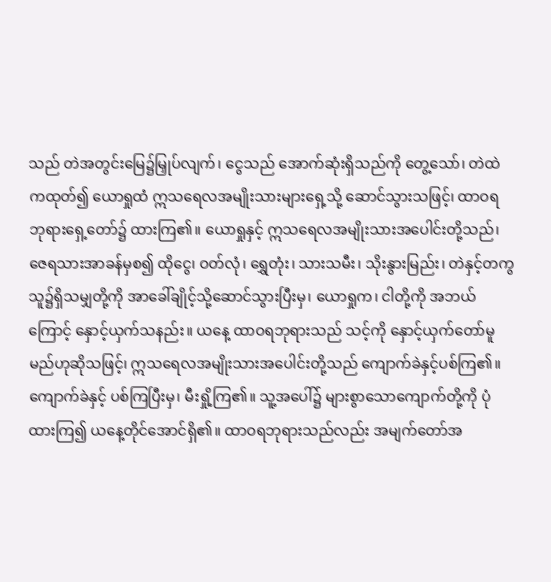သည် တဲအတွင်းမြေ၌မြှုပ်လျက်၊ ငွေသည် အောက်ဆုံးရှိသည်ကို တွေ့သော်၊ တဲထဲကထုတ်၍ ယောရှုထံ ဣသရေလအမျိုးသားများရှေ့သို့ ဆောင်သွားသဖြင့်၊ ထာဝရဘုရားရှေ့တော်၌ ထားကြ၏။ ယောရှုနှင့် ဣသရေလအမျိုးသားအပေါင်းတို့သည်၊ ဇေရသားအာခန်မှစ၍ ထိုငွေ၊ ဝတ်လုံ၊ ရွှေတုံး၊ သားသမီး၊ သိုးနွားမြည်း၊ တဲနှင့်တကွ သူ၌ရှိသမျှတို့ကို အာခေါ်ချိုင့်သို့ဆောင်သွားပြီးမှ၊ ယောရှုက၊ ငါတို့ကို အဘယ်ကြောင့် နှောင့်ယှက်သနည်း။ ယနေ့ ထာဝရဘုရားသည် သင့်ကို နှောင့်ယှက်တော်မူမည်ဟုဆိုသဖြင့်၊ ဣသရေလအမျိုးသားအပေါင်းတို့သည် ကျောက်ခဲနှင့်ပစ်ကြ၏။ ကျောက်ခဲနှင့် ပစ်ကြပြီးမှ၊ မီးရှို့ကြ၏။ သူ့အပေါ်၌ များစွာသောကျောက်တို့ကို ပုံထားကြ၍ ယနေ့တိုင်အောင်ရှိ၏။ ထာဝရဘုရားသည်လည်း အမျက်တော်အ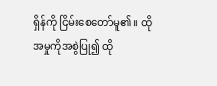ရှိန်ကို ငြိမ်းစေတော်မူ၏။ ထိုအမှုကိုအစွဲပြု၍ ထို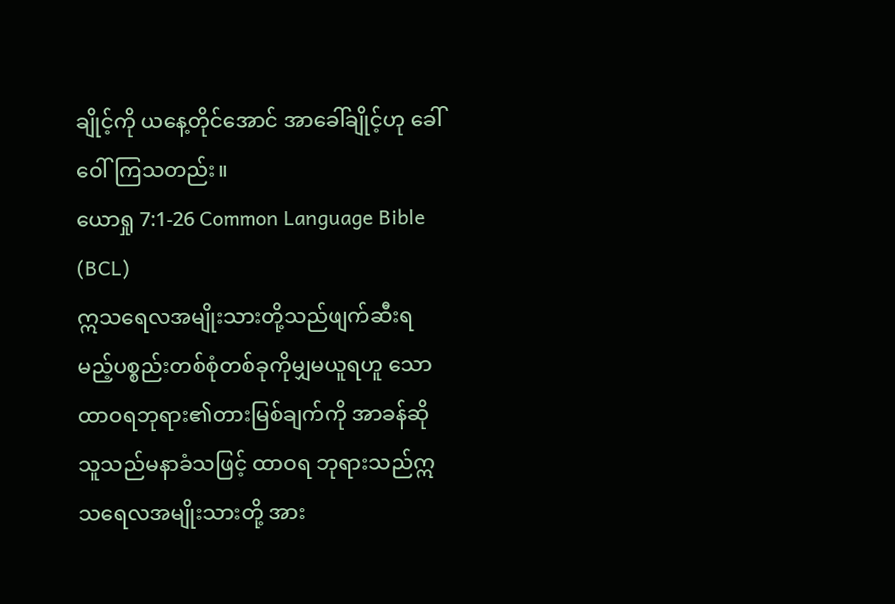ချိုင့်ကို ယနေ့တိုင်အောင် အာခေါ်ချိုင့်ဟု ခေါ်ဝေါ်ကြသတည်း။
ယောရှု 7:1-26 Common Language Bible (BCL)
ဣသရေလအမျိုးသားတို့သည်ဖျက်ဆီးရ မည့်ပစ္စည်းတစ်စုံတစ်ခုကိုမျှမယူရဟူ သော ထာဝရဘုရား၏တားမြစ်ချက်ကို အာခန်ဆိုသူသည်မနာခံသဖြင့် ထာဝရ ဘုရားသည်ဣသရေလအမျိုးသားတို့ အား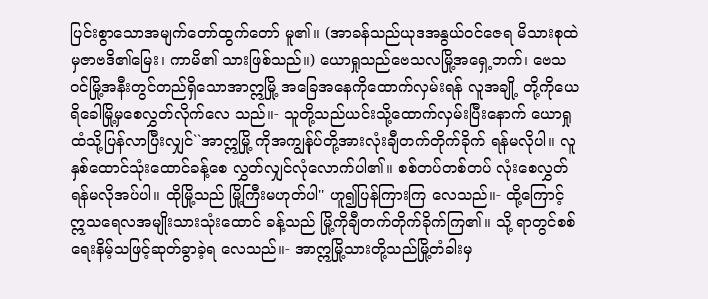ပြင်းစွာသောအမျက်တော်ထွက်တော် မူ၏။ (အာခန်သည်ယုဒအနွယ်ဝင်ဇေရ မိသားစုထဲမှဇာဗဒိ၏မြေး၊ ကာမိ၏ သားဖြစ်သည်။) ယောရှုသည်ဗေသလမြို့အရှေ့ဘက်၊ ဗေသ ဝင်မြို့အနီးတွင်တည်ရှိသောအာဣမြို့ အခြေအနေကိုထောက်လှမ်းရန် လူအချို့ တို့ကိုယေရိခေါမြို့မှစေလွှတ်လိုက်လေ သည်။- သူတို့သည်ယင်းသို့ထောက်လှမ်းပြီးနောက် ယောရှုထံသို့ပြန်လာပြီးလျှင်``အာဣမြို့ ကိုအကျွန်ုပ်တို့အားလုံးချီတက်တိုက်ခိုက် ရန်မလိုပါ။ လူနှစ်ထောင်သုံးထောင်ခန့်စေ လွှတ်လျှင်လုံလောက်ပါ၏။ စစ်တပ်တစ်တပ် လုံးစေလွှတ်ရန်မလိုအပ်ပါ။ ထိုမြို့သည် မြို့ကြီးမဟုတ်ပါ'' ဟူ၍ပြန်ကြားကြ လေသည်။- ထို့ကြောင့်ဣသရေလအမျိုးသားသုံးထောင် ခန့်သည် မြို့ကိုချီတက်တိုက်ခိုက်ကြ၏။ သို့ ရာတွင်စစ်ရေးနိမ့်သဖြင့်ဆုတ်ခွာခဲ့ရ လေသည်။- အာဣမြို့သားတို့သည်မြို့တံခါးမှ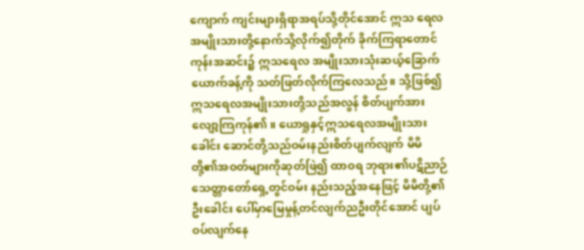ကျောက် ကျင်းများရှိရာအရပ်သို့တိုင်အောင် ဣသ ရေလအမျိုးသားတို့နောက်သို့လိုက်၍တိုက် ခိုက်ကြရာတောင်ကုန်းအဆင်း၌ ဣသရေလ အမျိုးသားသုံးဆယ့်ခြောက်ယောက်ခန့်ကို သတ်ဖြတ်လိုက်ကြလေသည်။ သို့ဖြစ်၍ ဣသရေလအမျိုးသားတို့သည်အလွန် စိတ်ပျက်အားလျော့ကြကုန်၏။ ယောရှုနှင့်ဣသရေလအမျိုးသားခေါင်း ဆောင်တို့သည်ဝမ်းနည်းစိတ်ပျက်လျက် မိမိ တို့၏အဝတ်များကိုဆုတ်ဖြဲ၍ ထာဝရ ဘုရား၏ပဋိညာဉ်သေတ္တာတော်ရှေ့တွင်ဝမ်း နည်းသည့်အနေဖြင့် မိမိတို့၏ဦးခေါင်း ပေါ်မှာမြေမှုန့်တင်လျက်ညဦးတိုင်အောင် ပျပ်ဝပ်လျက်နေ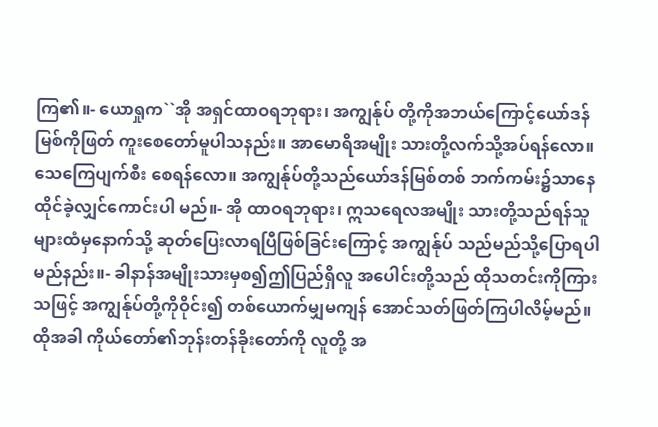ကြ၏။- ယောရှုက``အို အရှင်ထာဝရဘုရား၊ အကျွန်ုပ် တို့ကိုအဘယ်ကြောင့်ယော်ဒန်မြစ်ကိုဖြတ် ကူးစေတော်မူပါသနည်း။ အာမောရိအမျိုး သားတို့လက်သို့အပ်ရန်လော။ သေကြေပျက်စီး စေရန်လော။ အကျွန်ုပ်တို့သည်ယော်ဒန်မြစ်တစ် ဘက်ကမ်း၌သာနေထိုင်ခဲ့လျှင်ကောင်းပါ မည်။- အို ထာဝရဘုရား၊ ဣသရေလအမျိုး သားတို့သည်ရန်သူများထံမှနောက်သို့ ဆုတ်ပြေးလာရပြီဖြစ်ခြင်းကြောင့် အကျွန်ုပ် သည်မည်သို့ပြောရပါမည်နည်း။- ခါနာန်အမျိုးသားမှစ၍ဤပြည်ရှိလူ အပေါင်းတို့သည် ထိုသတင်းကိုကြားသဖြင့် အကျွန်ုပ်တို့ကိုဝိုင်း၍ တစ်ယောက်မျှမကျန် အောင်သတ်ဖြတ်ကြပါလိမ့်မည်။ ထိုအခါ ကိုယ်တော်၏ဘုန်းတန်ခိုးတော်ကို လူတို့ အ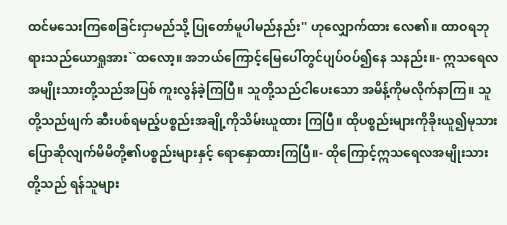ထင်မသေးကြစေခြင်းငှာမည်သို့ ပြုတော်မူပါမည်နည်း'' ဟုလျှောက်ထား လေ၏။ ထာဝရဘုရားသည်ယောရှုအား``ထလော့။ အဘယ်ကြောင့်မြေပေါ်တွင်ပျပ်ဝပ်၍နေ သနည်း။- ဣသရေလအမျိုးသားတို့သည်အပြစ် ကူးလွန်ခဲ့ကြပြီ။ သူတို့သည်ငါပေးသော အမိန့်ကိုမလိုက်နာကြ။ သူတို့သည်ဖျက် ဆီးပစ်ရမည့်ပစ္စည်းအချို့ကိုသိမ်းယူထား ကြပြီ။ ထိုပစ္စည်းများကိုခိုးယူ၍မုသား ပြောဆိုလျက်မိမိတို့၏ပစ္စည်းများနှင့် ရောနှောထားကြပြီ။- ထိုကြောင့်ဣသရေလအမျိုးသားတို့သည် ရန်သူများ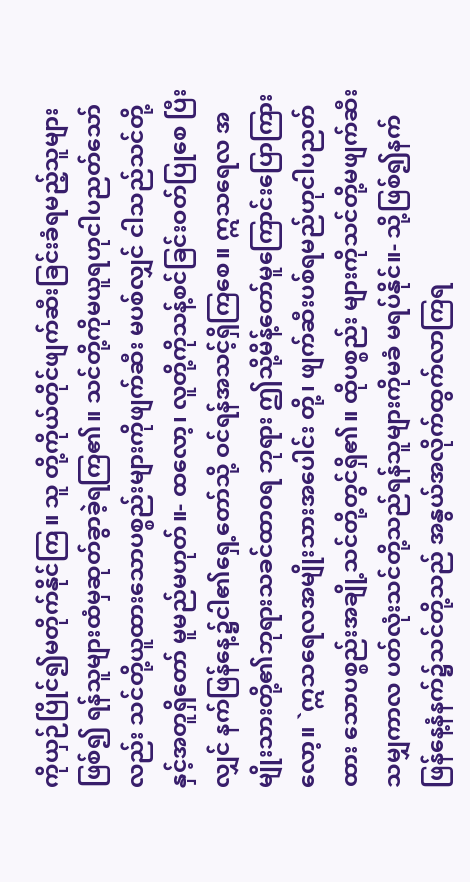ကိုယှဉ်ပြိုင်၍မတိုက်နိုင်ကြ။ သူ တို့ကိုယ်တိုင်ဖျက်ဆီးခြင်းခံရမည့်သူများ ဖြစ်၍ ရန်သူများထံမှဆုတ်ခွာခဲ့ရကြ၏။ သင်တို့ကိုမယူရဟုငါပညတ်သော်လည်း သင်တို့ယူထားသောပစ္စည်းများကိုဖျက်ဆီး မပစ်လျှင် ငါသည်သင်တို့နှင့်အတူရှိတော် မူမည်မဟုတ်။- ထလော့၊ လူတို့ကိုသန့်စင်ခြင်းဝတ်ပြုစေ ပြီးလျှင် နက်ဖြန်နေ့၌ငါ၏ရှေ့တော်သို့ ဝင်ရန်အသင့်ရှိကြစေ။ ဣသရေလ အမျိုးသားတို့၏ဘုရားသခင်ထာဝရ ဘုရား ဤသို့မိန့်တော်မူကြောင်းပြောကြား လော့။ `ဣသရေလအမျိုးသားအပေါင်း တို့၊ ဖျက်ဆီးပစ်ရမည်ဟုငါပညတ်ထား သောပစ္စည်းအချို့သင်တို့တွင်ရှိ၏။ ထိုပစ္စည်း များကိုသင်တို့မဖျက်ဆီးသမျှကာလ ပတ်လုံးသင်တို့သည်ရန်သူများကိုမခံ မရပ်နိုင်။- သို့ဖြစ်၍နက်ဖြန်နေ့နံနက်၌သင်တို့သည် အနွယ်အလိုက်ထွက်လာကြရ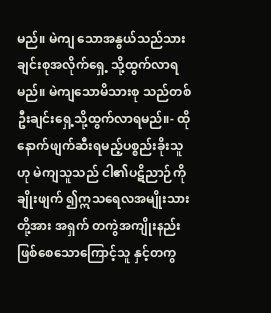မည်။ မဲကျ သောအနွယ်သည်သားချင်းစုအလိုက်ရှေ့ သို့ထွက်လာရမည်။ မဲကျသောမိသားစု သည်တစ်ဦးချင်းရှေ့သို့ထွက်လာရမည်။- ထိုနောက်ဖျက်ဆီးရမည့်ပစ္စည်းခိုးသူဟု မဲကျသူသည် ငါ၏ပဋိညာဉ်ကိုချိုးဖျက် ၍ဣသရေလအမျိုးသားတို့အား အရှက် တကွဲအကျိုးနည်းဖြစ်စေသောကြောင့်သူ နှင့်တကွ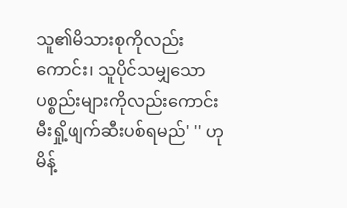သူ၏မိသားစုကိုလည်းကောင်း၊ သူပိုင်သမျှသောပစ္စည်းများကိုလည်းကောင်း မီးရှို့ဖျက်ဆီးပစ်ရမည်' '' ဟုမိန့်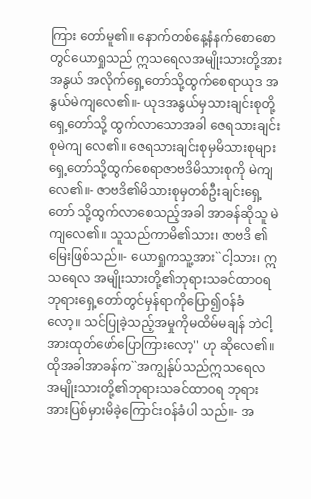ကြား တော်မူ၏။ နောက်တစ်နေ့နံနက်စောစောတွင်ယောရှုသည် ဣသရေလအမျိုးသားတို့အား အနွယ် အလိုက်ရှေ့တော်သို့ထွက်စေရာယုဒ အနွယ်မဲကျလေ၏။- ယုဒအနွယ်မှသားချင်းစုတို့ရှေ့တော်သို့ ထွက်လာသောအခါ ဇေရသားချင်းစုမဲကျ လေ၏။ ဇေရသားချင်းစုမှမိသားစုများ ရှေ့တော်သို့ထွက်စေရာဇာဗဒိမိသားစုကို မဲကျလေ၏။- ဇာဗဒိ၏မိသားစုမှတစ်ဦးချင်းရှေ့တော် သို့ထွက်လာစေသည့်အခါ အာခန်ဆိုသူ မဲကျလေ၏။ သူသည်ကာမိ၏သား၊ ဇာဗဒိ ၏မြေးဖြစ်သည်။- ယောရှုကသူ့အား``ငါ့သား၊ ဣသရေလ အမျိုးသားတို့၏ဘုရားသခင်ထာဝရ ဘုရားရှေ့တော်တွင်မှန်ရာကိုပြော၍ဝန်ခံ လော့။ သင်ပြုခဲ့သည့်အမှုကိုမထိမ်မချန် ဘဲငါ့အားထုတ်ဖော်ပြောကြားလော့'' ဟု ဆိုလေ၏။ ထိုအခါအာခန်က``အကျွန်ုပ်သည်ဣသရေလ အမျိုးသားတို့၏ဘုရားသခင်ထာဝရ ဘုရားအားပြစ်မှားမိခဲ့ကြောင်းဝန်ခံပါ သည်။- အ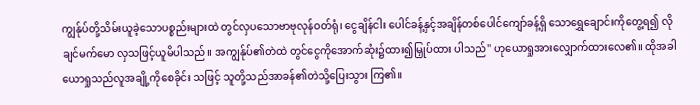ကျွန်ုပ်တို့သိမ်းယူခဲ့သောပစ္စည်းများထဲ တွင်လှပသောဗာဗုလုန်ဝတ်ရုံ၊ ငွေချိန်ငါး ပေါင်ခန့်နှင့်အချိန်တစ်ပေါင်ကျော်ခန့်ရှိ သောရွှေချောင်းကိုတွေ့ရ၍ လိုချင်မက်မော လှသဖြင့်ယူမိပါသည်။ အကျွန်ုပ်၏တဲထဲ တွင်ငွေကိုအောက်ဆုံး၌ထား၍မြှုပ်ထား ပါသည်'' ဟုယောရှုအားလျှောက်ထားလေ၏။ ထိုအခါယောရှုသည်လူအချို့ကိုစေခိုင်း သဖြင့် သူတို့သည်အာခန်၏တဲသို့ပြေးသွား ကြ၏။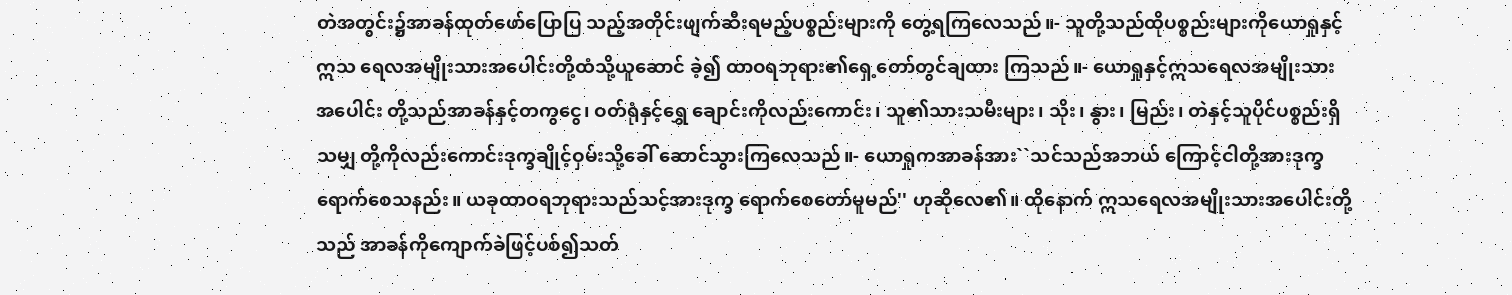တဲအတွင်း၌အာခန်ထုတ်ဖော်ပြောပြ သည့်အတိုင်းဖျက်ဆီးရမည့်ပစ္စည်းများကို တွေ့ရကြလေသည်။- သူတို့သည်ထိုပစ္စည်းများကိုယောရှုနှင့်ဣသ ရေလအမျိုးသားအပေါင်းတို့ထံသို့ယူဆောင် ခဲ့၍ ထာဝရဘုရား၏ရှေ့တော်တွင်ချထား ကြသည်။- ယောရှုနှင့်ဣသရေလအမျိုးသားအပေါင်း တို့သည်အာခန်နှင့်တကွငွေ၊ ဝတ်ရုံနှင့်ရွှေ ချောင်းကိုလည်းကောင်း၊ သူ၏သားသမီးများ၊ သိုး၊ နွား၊ မြည်း၊ တဲနှင့်သူပိုင်ပစ္စည်းရှိသမျှ တို့ကိုလည်းကောင်းဒုက္ခချိုင့်ဝှမ်းသို့ခေါ် ဆောင်သွားကြလေသည်။- ယောရှုကအာခန်အား``သင်သည်အဘယ် ကြောင့်ငါတို့အားဒုက္ခရောက်စေသနည်း။ ယခုထာဝရဘုရားသည်သင့်အားဒုက္ခ ရောက်စေတော်မူမည်'' ဟုဆိုလေ၏။ ထိုနောက် ဣသရေလအမျိုးသားအပေါင်းတို့သည် အာခန်ကိုကျောက်ခဲဖြင့်ပစ်၍သတ်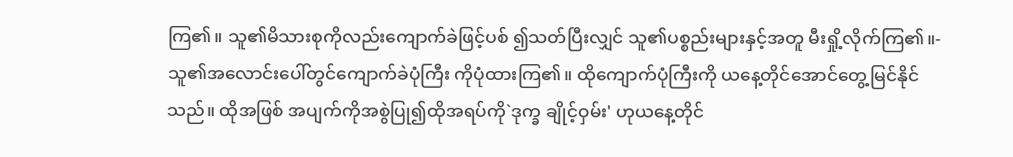ကြ၏။ သူ၏မိသားစုကိုလည်းကျောက်ခဲဖြင့်ပစ် ၍သတ်ပြီးလျှင် သူ၏ပစ္စည်းများနှင့်အတူ မီးရှို့လိုက်ကြ၏။- သူ၏အလောင်းပေါ်တွင်ကျောက်ခဲပုံကြီး ကိုပုံထားကြ၏။ ထိုကျောက်ပုံကြီးကို ယနေ့တိုင်အောင်တွေ့မြင်နိုင်သည်။ ထိုအဖြစ် အပျက်ကိုအစွဲပြု၍ထိုအရပ်ကို`ဒုက္ခ ချိုင့်ဝှမ်း' ဟုယနေ့တိုင်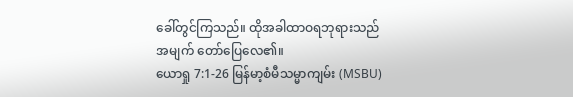ခေါ်တွင်ကြသည်။ ထိုအခါထာဝရဘုရားသည်အမျက် တော်ပြေလေ၏။
ယောရှု 7:1-26 မြန်မာ့စံမီသမ္မာကျမ်း (MSBU)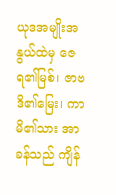ယုဒအမျိုးအနွယ်ထဲမှ ဇေရ၏မြစ်၊ ဇာဗဒိ၏မြေး၊ ကာမိ၏သား အာခန်သည် ကျိန်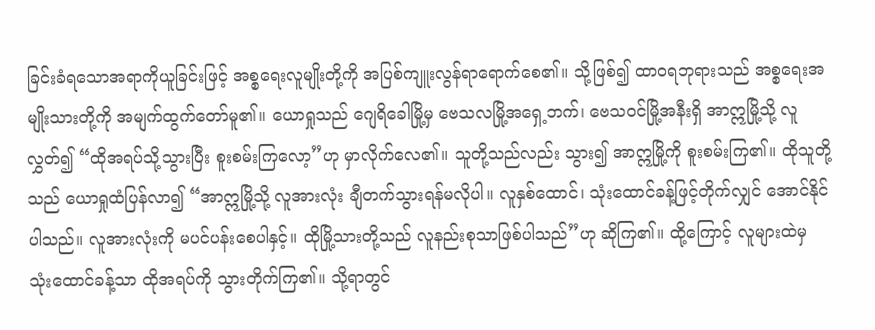ခြင်းခံရသောအရာကိုယူခြင်းဖြင့် အစ္စရေးလူမျိုးတို့ကို အပြစ်ကျူးလွန်ရာရောက်စေ၏။ သို့ဖြစ်၍ ထာဝရဘုရားသည် အစ္စရေးအမျိုးသားတို့ကို အမျက်ထွက်တော်မူ၏။ ယောရှုသည် ဂျေရိခေါမြို့မှ ဗေသလမြို့အရှေ့ဘက်၊ ဗေသဝင်မြို့အနီးရှိ အာဣမြို့သို့ လူလွှတ်၍ “ထိုအရပ်သို့သွားပြီး စူးစမ်းကြလော့”ဟု မှာလိုက်လေ၏။ သူတို့သည်လည်း သွား၍ အာဣမြို့ကို စူးစမ်းကြ၏။ ထိုသူတို့သည် ယောရှုထံပြန်လာ၍ “အာဣမြို့သို့ လူအားလုံး ချီတက်သွားရန်မလိုပါ။ လူနှစ်ထောင်၊ သုံးထောင်ခန့်ဖြင့်တိုက်လျှင် အောင်နိုင်ပါသည်။ လူအားလုံးကို မပင်ပန်းစေပါနှင့်။ ထိုမြို့သားတို့သည် လူနည်းစုသာဖြစ်ပါသည်”ဟု ဆိုကြ၏။ ထို့ကြောင့် လူများထဲမှ သုံးထောင်ခန့်သာ ထိုအရပ်ကို သွားတိုက်ကြ၏။ သို့ရာတွင်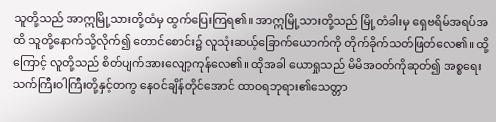သူတို့သည် အာဣမြို့သားတို့ထံမှ ထွက်ပြေးကြရ၏။ အာဣမြို့သားတို့သည် မြို့တံခါးမှ ရှေဗရိမ်အရပ်အထိ သူတို့နောက်သို့လိုက်၍ တောင်စောင်း၌ လူသုံးဆယ့်ခြောက်ယောက်ကို တိုက်ခိုက်သတ်ဖြတ်လေ၏။ ထို့ကြောင့် လူတို့သည် စိတ်ပျက်အားလျော့ကုန်လေ၏။ ထိုအခါ ယောရှုသည် မိမိအဝတ်ကိုဆုတ်၍ အစ္စရေးသက်ကြီးဝါကြီးတို့နှင့်တကွ နေဝင်ချိန်တိုင်အောင် ထာဝရဘုရား၏သေတ္တာ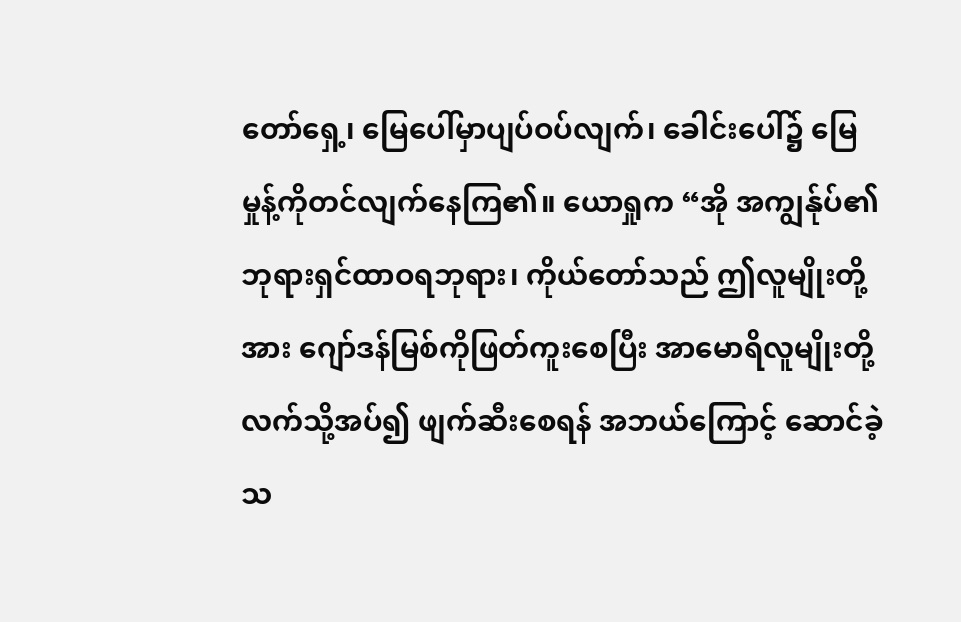တော်ရှေ့၊ မြေပေါ်မှာပျပ်ဝပ်လျက်၊ ခေါင်းပေါ်၌ မြေမှုန့်ကိုတင်လျက်နေကြ၏။ ယောရှုက “အို အကျွန်ုပ်၏ဘုရားရှင်ထာဝရဘုရား၊ ကိုယ်တော်သည် ဤလူမျိုးတို့အား ဂျော်ဒန်မြစ်ကိုဖြတ်ကူးစေပြီး အာမောရိလူမျိုးတို့လက်သို့အပ်၍ ဖျက်ဆီးစေရန် အဘယ်ကြောင့် ဆောင်ခဲ့သ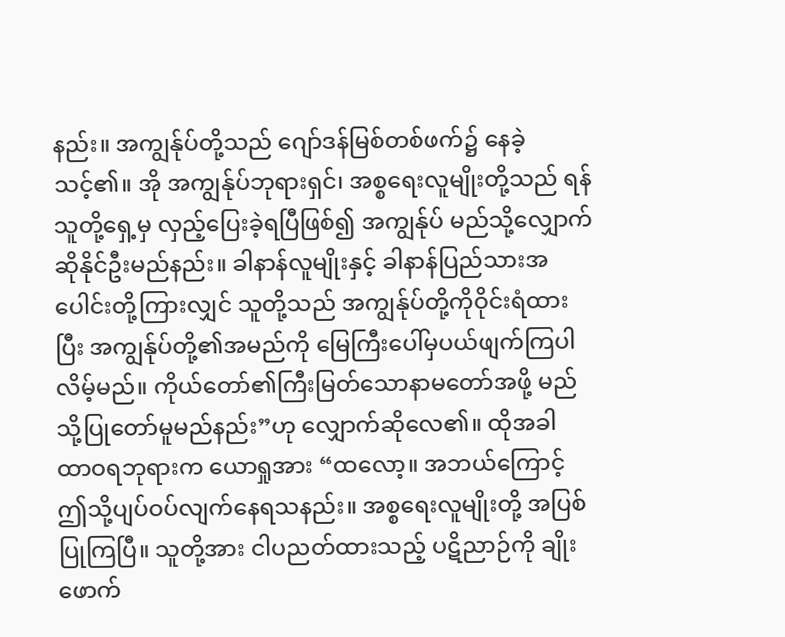နည်း။ အကျွန်ုပ်တို့သည် ဂျော်ဒန်မြစ်တစ်ဖက်၌ နေခဲ့သင့်၏။ အို အကျွန်ုပ်ဘုရားရှင်၊ အစ္စရေးလူမျိုးတို့သည် ရန်သူတို့ရှေ့မှ လှည့်ပြေးခဲ့ရပြီဖြစ်၍ အကျွန်ုပ် မည်သို့လျှောက်ဆိုနိုင်ဦးမည်နည်း။ ခါနာန်လူမျိုးနှင့် ခါနာန်ပြည်သားအပေါင်းတို့ကြားလျှင် သူတို့သည် အကျွန်ုပ်တို့ကိုဝိုင်းရံထားပြီး အကျွန်ုပ်တို့၏အမည်ကို မြေကြီးပေါ်မှပယ်ဖျက်ကြပါလိမ့်မည်။ ကိုယ်တော်၏ကြီးမြတ်သောနာမတော်အဖို့ မည်သို့ပြုတော်မူမည်နည်း”ဟု လျှောက်ဆိုလေ၏။ ထိုအခါ ထာဝရဘုရားက ယောရှုအား “ထလော့။ အဘယ်ကြောင့် ဤသို့ပျပ်ဝပ်လျက်နေရသနည်း။ အစ္စရေးလူမျိုးတို့ အပြစ်ပြုကြပြီ။ သူတို့အား ငါပညတ်ထားသည့် ပဋိညာဉ်ကို ချိုးဖောက်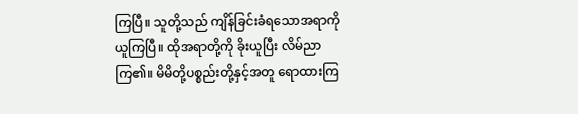ကြပြီ။ သူတို့သည် ကျိန်ခြင်းခံရသောအရာကို ယူကြပြီ။ ထိုအရာတို့ကို ခိုးယူပြီး လိမ်ညာကြ၏။ မိမိတို့ပစ္စည်းတို့နှင့်အတူ ရောထားကြ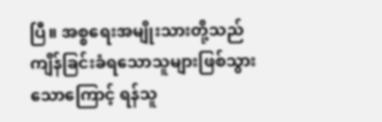ပြီ။ အစ္စရေးအမျိုးသားတို့သည် ကျိန်ခြင်းခံရသောသူများဖြစ်သွားသောကြောင့် ရန်သူ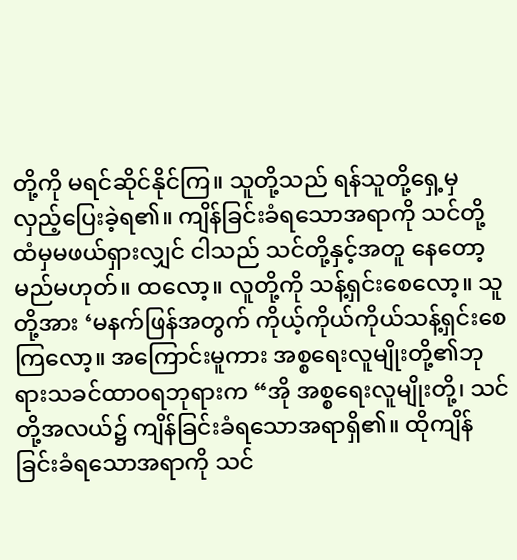တို့ကို မရင်ဆိုင်နိုင်ကြ။ သူတို့သည် ရန်သူတို့ရှေ့မှ လှည့်ပြေးခဲ့ရ၏။ ကျိန်ခြင်းခံရသောအရာကို သင်တို့ထံမှမဖယ်ရှားလျှင် ငါသည် သင်တို့နှင့်အတူ နေတော့မည်မဟုတ်။ ထလော့။ လူတို့ကို သန့်ရှင်းစေလော့။ သူတို့အား ‘မနက်ဖြန်အတွက် ကိုယ့်ကိုယ်ကိုယ်သန့်ရှင်းစေကြလော့။ အကြောင်းမူကား အစ္စရေးလူမျိုးတို့၏ဘုရားသခင်ထာဝရဘုရားက “အို အစ္စရေးလူမျိုးတို့၊ သင်တို့အလယ်၌ ကျိန်ခြင်းခံရသောအရာရှိ၏။ ထိုကျိန်ခြင်းခံရသောအရာကို သင်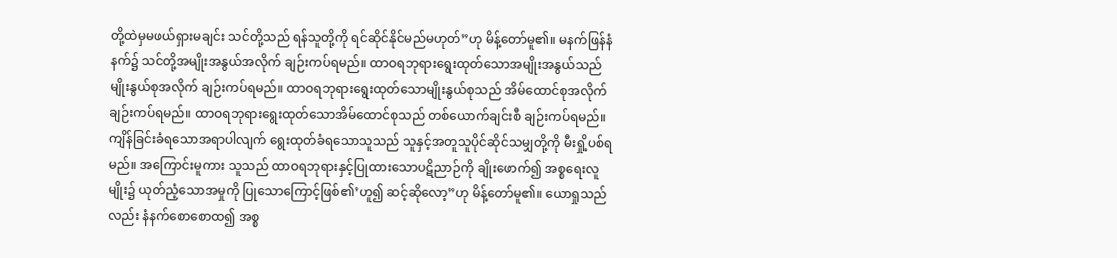တို့ထဲမှမဖယ်ရှားမချင်း သင်တို့သည် ရန်သူတို့ကို ရင်ဆိုင်နိုင်မည်မဟုတ်”ဟု မိန့်တော်မူ၏။ မနက်ဖြန်နံနက်၌ သင်တို့အမျိုးအနွယ်အလိုက် ချဉ်းကပ်ရမည်။ ထာဝရဘုရားရွေးထုတ်သောအမျိုးအနွယ်သည် မျိုးနွယ်စုအလိုက် ချဉ်းကပ်ရမည်။ ထာဝရဘုရားရွေးထုတ်သောမျိုးနွယ်စုသည် အိမ်ထောင်စုအလိုက် ချဉ်းကပ်ရမည်။ ထာဝရဘုရားရွေးထုတ်သောအိမ်ထောင်စုသည် တစ်ယောက်ချင်းစီ ချဉ်းကပ်ရမည်။ ကျိန်ခြင်းခံရသောအရာပါလျက် ရွေးထုတ်ခံရသောသူသည် သူနှင့်အတူသူပိုင်ဆိုင်သမျှတို့ကို မီးရှို့ပစ်ရမည်။ အကြောင်းမူကား သူသည် ထာဝရဘုရားနှင့်ပြုထားသောပဋိညာဉ်ကို ချိုးဖောက်၍ အစ္စရေးလူမျိုး၌ ယုတ်ညံ့သောအမှုကို ပြုသောကြောင့်ဖြစ်၏’ဟူ၍ ဆင့်ဆိုလော့”ဟု မိန့်တော်မူ၏။ ယောရှုသည်လည်း နံနက်စောစောထ၍ အစ္စ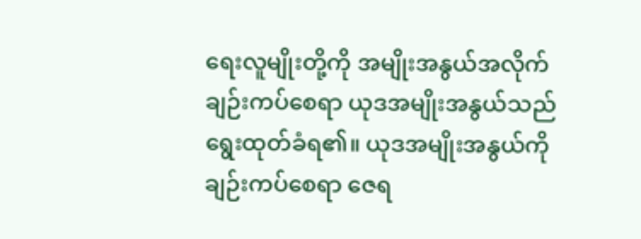ရေးလူမျိုးတို့ကို အမျိုးအနွယ်အလိုက် ချဉ်းကပ်စေရာ ယုဒအမျိုးအနွယ်သည် ရွေးထုတ်ခံရ၏။ ယုဒအမျိုးအနွယ်ကို ချဉ်းကပ်စေရာ ဇေရ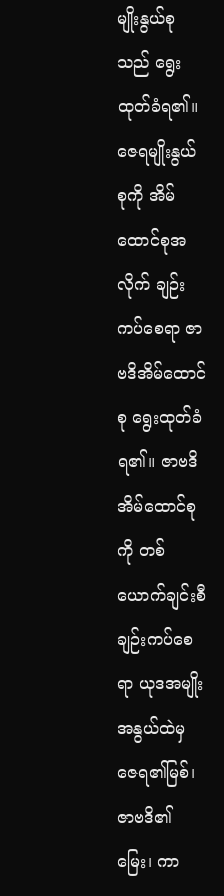မျိုးနွယ်စုသည် ရွေးထုတ်ခံရ၏။ ဇေရမျိုးနွယ်စုကို အိမ်ထောင်စုအလိုက် ချဉ်းကပ်စေရာ ဇာဗဒိအိမ်ထောင်စု ရွေးထုတ်ခံရ၏။ ဇာဗဒိအိမ်ထောင်စုကို တစ်ယောက်ချင်းစီ ချဉ်းကပ်စေရာ ယုဒအမျိုးအနွယ်ထဲမှ ဇေရ၏မြစ်၊ ဇာဗဒိ၏မြေး၊ ကာ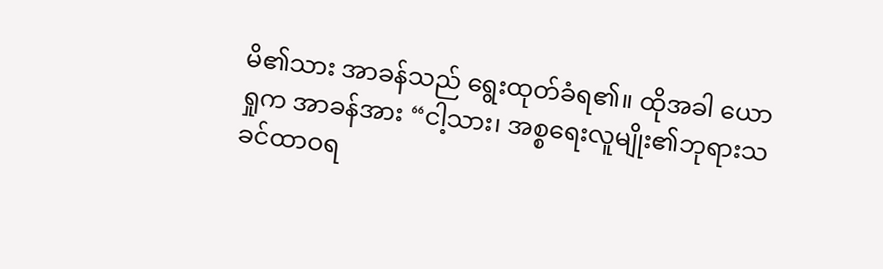မိ၏သား အာခန်သည် ရွေးထုတ်ခံရ၏။ ထိုအခါ ယောရှုက အာခန်အား “ငါ့သား၊ အစ္စရေးလူမျိုး၏ဘုရားသခင်ထာဝရ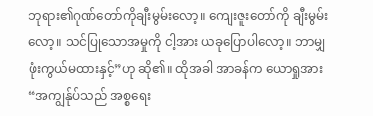ဘုရား၏ဂုဏ်တော်ကိုချီးမွမ်းလော့။ ကျေးဇူးတော်ကို ချီးမွမ်းလော့။ သင်ပြုသောအမှုကို ငါ့အား ယခုပြောပါလော့။ ဘာမျှ ဖုံးကွယ်မထားနှင့်”ဟု ဆို၏။ ထိုအခါ အာခန်က ယောရှုအား “အကျွန်ုပ်သည် အစ္စရေး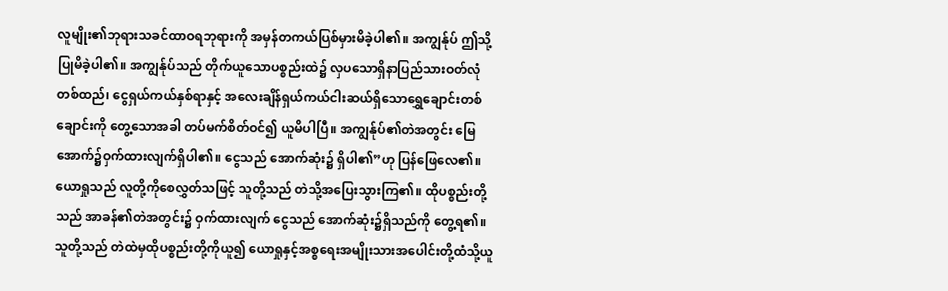လူမျိုး၏ဘုရားသခင်ထာဝရဘုရားကို အမှန်တကယ်ပြစ်မှားမိခဲ့ပါ၏။ အကျွန်ုပ် ဤသို့ပြုမိခဲ့ပါ၏။ အကျွန်ုပ်သည် တိုက်ယူသောပစ္စည်းထဲ၌ လှပသောရှိနာပြည်သားဝတ်လုံတစ်ထည်၊ ငွေရှယ်ကယ်နှစ်ရာနှင့် အလေးချိန်ရှယ်ကယ်ငါးဆယ်ရှိသောရွှေချောင်းတစ်ချောင်းကို တွေ့သောအခါ တပ်မက်စိတ်ဝင်၍ ယူမိပါပြီ။ အကျွန်ုပ်၏တဲအတွင်း မြေအောက်၌ဝှက်ထားလျက်ရှိပါ၏။ ငွေသည် အောက်ဆုံး၌ ရှိပါ၏”ဟု ပြန်ဖြေလေ၏။ ယောရှုသည် လူတို့ကိုစေလွှတ်သဖြင့် သူတို့သည် တဲသို့အပြေးသွားကြ၏။ ထိုပစ္စည်းတို့သည် အာခန်၏တဲအတွင်း၌ ဝှက်ထားလျက် ငွေသည် အောက်ဆုံး၌ရှိသည်ကို တွေ့ရ၏။ သူတို့သည် တဲထဲမှထိုပစ္စည်းတို့ကိုယူ၍ ယောရှုနှင့်အစ္စရေးအမျိုးသားအပေါင်းတို့ထံသို့ယူ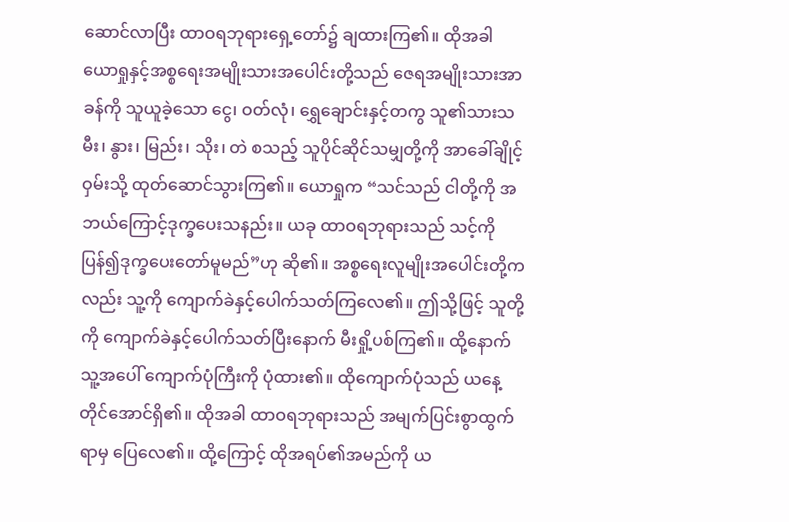ဆောင်လာပြီး ထာဝရဘုရားရှေ့တော်၌ ချထားကြ၏။ ထိုအခါ ယောရှုနှင့်အစ္စရေးအမျိုးသားအပေါင်းတို့သည် ဇေရအမျိုးသားအာခန်ကို သူယူခဲ့သော ငွေ၊ ဝတ်လုံ၊ ရွှေချောင်းနှင့်တကွ သူ၏သားသမီး၊ နွား၊ မြည်း၊ သိုး၊ တဲ စသည့် သူပိုင်ဆိုင်သမျှတို့ကို အာခေါ်ချိုင့်ဝှမ်းသို့ ထုတ်ဆောင်သွားကြ၏။ ယောရှုက “သင်သည် ငါတို့ကို အဘယ်ကြောင့်ဒုက္ခပေးသနည်း။ ယခု ထာဝရဘုရားသည် သင့်ကိုပြန်၍ဒုက္ခပေးတော်မူမည်”ဟု ဆို၏။ အစ္စရေးလူမျိုးအပေါင်းတို့ကလည်း သူ့ကို ကျောက်ခဲနှင့်ပေါက်သတ်ကြလေ၏။ ဤသို့ဖြင့် သူတို့ကို ကျောက်ခဲနှင့်ပေါက်သတ်ပြီးနောက် မီးရှို့ပစ်ကြ၏။ ထို့နောက် သူ့အပေါ် ကျောက်ပုံကြီးကို ပုံထား၏။ ထိုကျောက်ပုံသည် ယနေ့တိုင်အောင်ရှိ၏။ ထိုအခါ ထာဝရဘုရားသည် အမျက်ပြင်းစွာထွက်ရာမှ ပြေလေ၏။ ထို့ကြောင့် ထိုအရပ်၏အမည်ကို ယ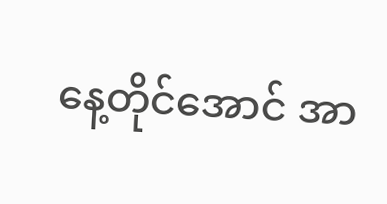နေ့တိုင်အောင် အာ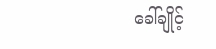ခေါ်ချိုင့်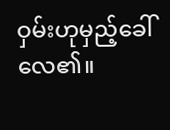ဝှမ်းဟုမှည့်ခေါ်လေ၏။